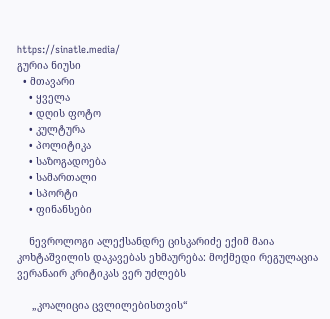https://sinatle.media/
გურია ნიუსი
  • მთავარი
    • ყველა
    • დღის ფოტო
    • კულტურა
    • პოლიტიკა
    • საზოგადოება
    • სამართალი
    • სპორტი
    • ფინანსები

    ნევროლოგი ალექსანდრე ცისკარიძე ექიმ მაია კოხტაშვილის დაკავებას ეხმაურება: მოქმედი რეგულაცია ვერანაირ კრიტიკას ვერ უძლებს

     „კოალიცია ცვლილებისთვის“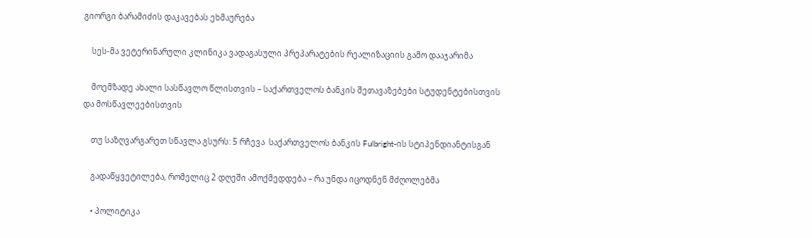გიორგი ბარამიძის დაკავებას ეხმაურება

    სეს-მა ვეტერინარული კლინიკა ვადაგასული პრეპარატების რეალიზაციის გამო დააჯარიმა

    მოემზადე ახალი სასწავლო წლისთვის – საქართველოს ბანკის შეთავაზებები სტუდენტებისთვის და მოსწავლეებისთვის

    თუ საზღვარგარეთ სწავლა გსურს: 5 რჩევა  საქართველოს ბანკის Fulbright-ის სტიპენდიანტისგან

    გადაწყვეტილება, რომელიც 2 დღეში ამოქმედდება – რა უნდა იცოდნენ მძღოლებმა

    • პოლიტიკა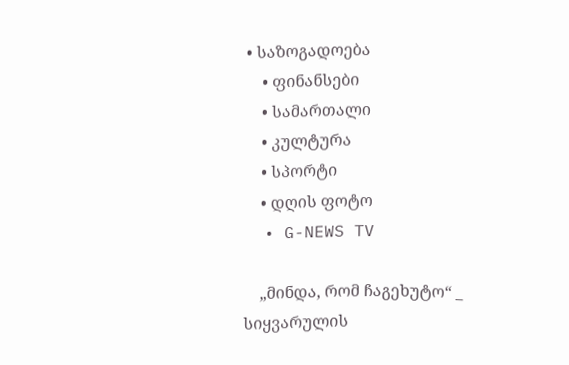• საზოგადოება
    • ფინანსები
    • სამართალი
    • კულტურა
    • სპორტი
    • დღის ფოტო
  • G-NEWS TV

    „მინდა, რომ ჩაგეხუტო“ _ სიყვარულის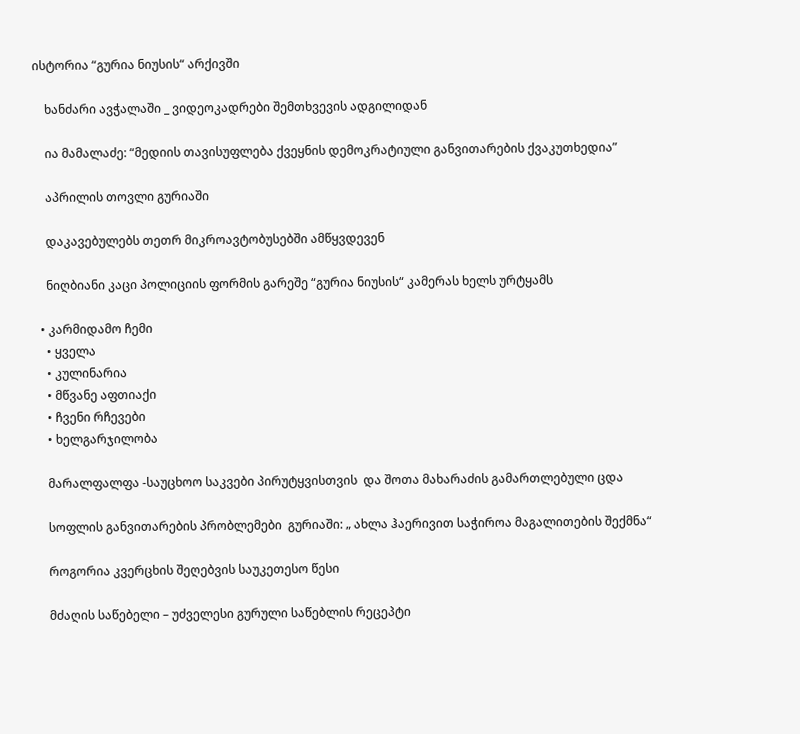ისტორია “გურია ნიუსის“ არქივში

    ხანძარი ავჭალაში _ ვიდეოკადრები შემთხვევის ადგილიდან

    ია მამალაძე: “მედიის თავისუფლება ქვეყნის დემოკრატიული განვითარების ქვაკუთხედია”

    აპრილის თოვლი გურიაში

    დაკავებულებს თეთრ მიკროავტობუსებში ამწყვდევენ

    ნიღბიანი კაცი პოლიციის ფორმის გარეშე “გურია ნიუსის“ კამერას ხელს ურტყამს

  • კარმიდამო ჩემი
    • ყველა
    • კულინარია
    • მწვანე აფთიაქი
    • ჩვენი რჩევები
    • ხელგარჯილობა

    მარალფალფა -საუცხოო საკვები პირუტყვისთვის  და შოთა მახარაძის გამართლებული ცდა

    სოფლის განვითარების პრობლემები  გურიაში: „ ახლა ჰაერივით საჭიროა მაგალითების შექმნა“

    როგორია კვერცხის შეღებვის საუკეთესო წესი

    მძაღის საწებელი – უძველესი გურული საწებლის რეცეპტი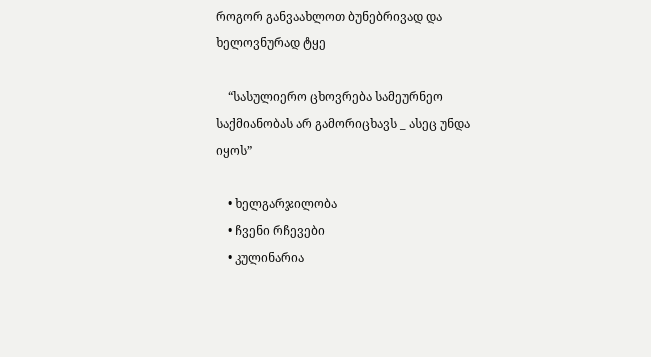როგორ განვაახლოთ ბუნებრივად და ხელოვნურად ტყე

    “სასულიერო ცხოვრება სამეურნეო საქმიანობას არ გამორიცხავს _ ასეც უნდა იყოს”

    • ხელგარჯილობა
    • ჩვენი რჩევები
    • კულინარია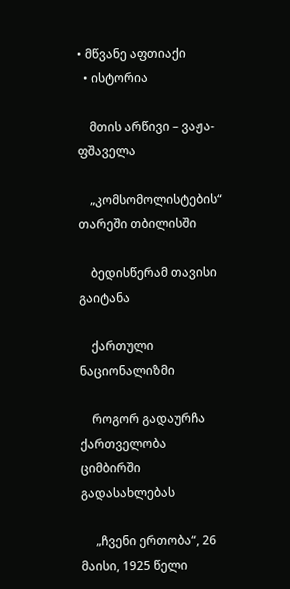• მწვანე აფთიაქი
  • ისტორია

    მთის არწივი – ვაჟა-ფშაველა

    „კომსომოლისტების“ თარეში თბილისში

    ბედისწერამ თავისი გაიტანა

    ქართული ნაციონალიზმი

    როგორ გადაურჩა ქართველობა ციმბირში გადასახლებას

     „ჩვენი ერთობა“, 26 მაისი, 1925 წელი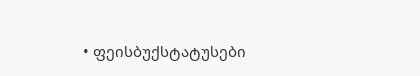• ფეისბუქსტატუსები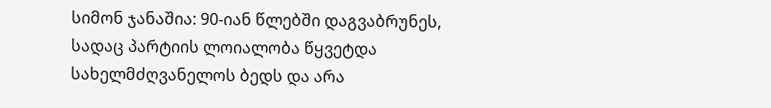სიმონ ჯანაშია: 90-იან წლებში დაგვაბრუნეს, სადაც პარტიის ლოიალობა წყვეტდა სახელმძღვანელოს ბედს და არა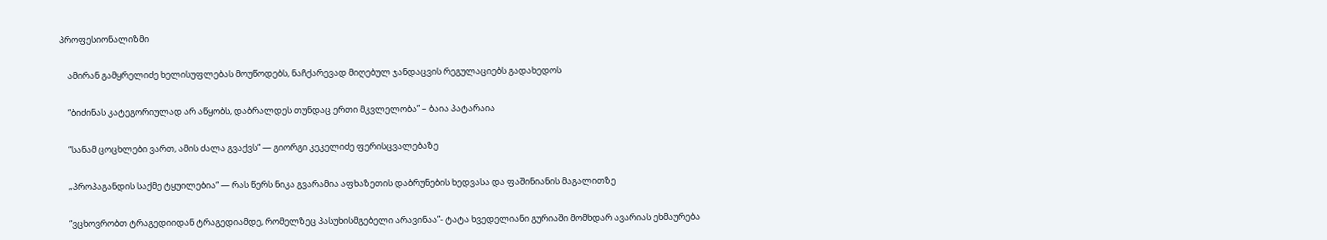პროფესიონალიზმი

    ამირან გამყრელიძე ხელისუფლებას მოუწოდებს, ნაჩქარევად მიღებულ ჯანდაცვის რეგულაციებს გადახედოს

    “ბიძინას კატეგორიულად არ აწყობს, დაბრალდეს თუნდაც ერთი მკვლელობა” – ბაია პატარაია

    “სანამ ცოცხლები ვართ, ამის ძალა გვაქვს“ — გიორგი კეკელიძე ფერისცვალებაზე

    „პროპაგანდის საქმე ტყუილებია“ — რას წერს ნიკა გვარამია აფხაზეთის დაბრუნების ხედვასა და ფაშინიანის მაგალითზე

    “ვცხოვრობთ ტრაგედიიდან ტრაგედიამდე, რომელზეც პასუხისმგებელი არავინაა”- ტატა ხვედელიანი გურიაში მომხდარ ავარიას ეხმაურება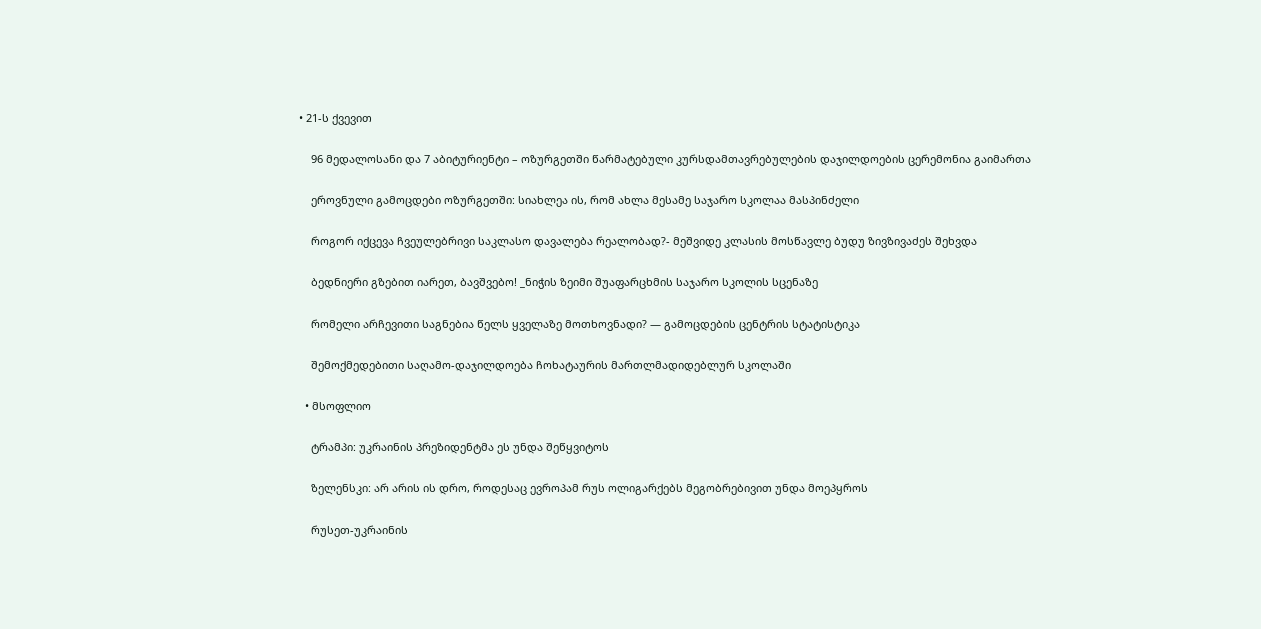• 21-ს ქვევით

    96 მედალოსანი და 7 აბიტურიენტი – ოზურგეთში წარმატებული კურსდამთავრებულების დაჯილდოების ცერემონია გაიმართა

    ეროვნული გამოცდები ოზურგეთში: სიახლეა ის, რომ ახლა მესამე საჯარო სკოლაა მასპინძელი

    როგორ იქცევა ჩვეულებრივი საკლასო დავალება რეალობად?- მეშვიდე კლასის მოსწავლე ბუდუ ზივზივაძეს შეხვდა

    ბედნიერი გზებით იარეთ, ბავშვებო! _ნიჭის ზეიმი შუაფარცხმის საჯარო სკოლის სცენაზე

    რომელი არჩევითი საგნებია წელს ყველაზე მოთხოვნადი? — გამოცდების ცენტრის სტატისტიკა

    შემოქმედებითი საღამო-დაჯილდოება ჩოხატაურის მართლმადიდებლურ სკოლაში

  • მსოფლიო

    ტრამპი: უკრაინის პრეზიდენტმა ეს უნდა შეწყვიტოს

    ზელენსკი: არ არის ის დრო, როდესაც ევროპამ რუს ოლიგარქებს მეგობრებივით უნდა მოეპყროს

    რუსეთ-უკრაინის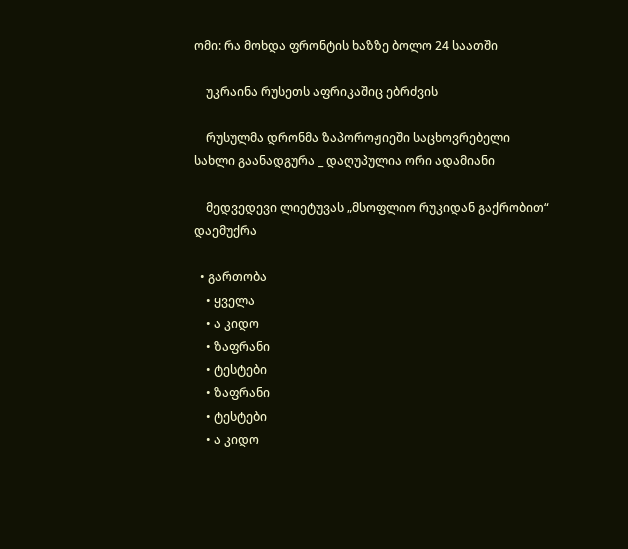ომი: რა მოხდა ფრონტის ხაზზე ბოლო 24 საათში

    უკრაინა რუსეთს აფრიკაშიც ებრძვის

    რუსულმა დრონმა ზაპოროჟიეში საცხოვრებელი სახლი გაანადგურა _ დაღუპულია ორი ადამიანი

    მედვედევი ლიეტუვას „მსოფლიო რუკიდან გაქრობით“ დაემუქრა

  • გართობა
    • ყველა
    • ა კიდო
    • ზაფრანი
    • ტესტები
    • ზაფრანი
    • ტესტები
    • ა კიდო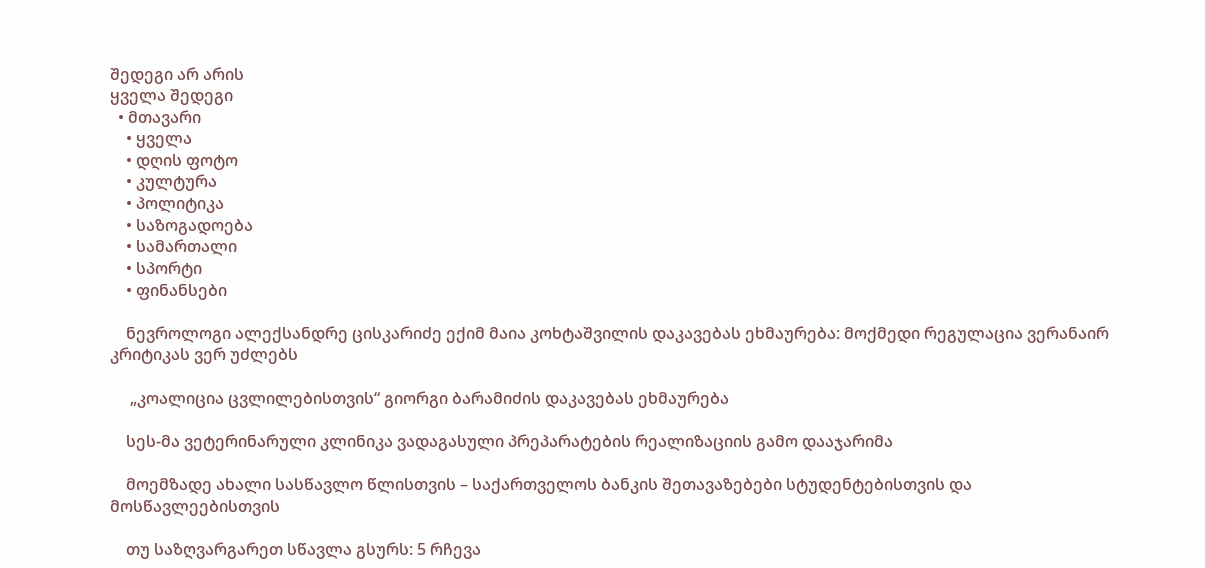შედეგი არ არის
ყველა შედეგი
  • მთავარი
    • ყველა
    • დღის ფოტო
    • კულტურა
    • პოლიტიკა
    • საზოგადოება
    • სამართალი
    • სპორტი
    • ფინანსები

    ნევროლოგი ალექსანდრე ცისკარიძე ექიმ მაია კოხტაშვილის დაკავებას ეხმაურება: მოქმედი რეგულაცია ვერანაირ კრიტიკას ვერ უძლებს

     „კოალიცია ცვლილებისთვის“ გიორგი ბარამიძის დაკავებას ეხმაურება

    სეს-მა ვეტერინარული კლინიკა ვადაგასული პრეპარატების რეალიზაციის გამო დააჯარიმა

    მოემზადე ახალი სასწავლო წლისთვის – საქართველოს ბანკის შეთავაზებები სტუდენტებისთვის და მოსწავლეებისთვის

    თუ საზღვარგარეთ სწავლა გსურს: 5 რჩევა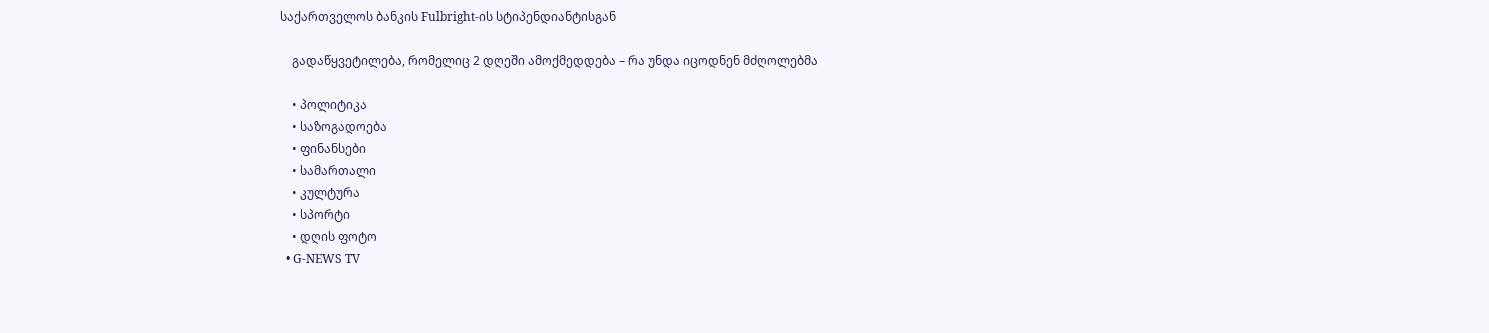საქართველოს ბანკის Fulbright-ის სტიპენდიანტისგან

    გადაწყვეტილება, რომელიც 2 დღეში ამოქმედდება – რა უნდა იცოდნენ მძღოლებმა

    • პოლიტიკა
    • საზოგადოება
    • ფინანსები
    • სამართალი
    • კულტურა
    • სპორტი
    • დღის ფოტო
  • G-NEWS TV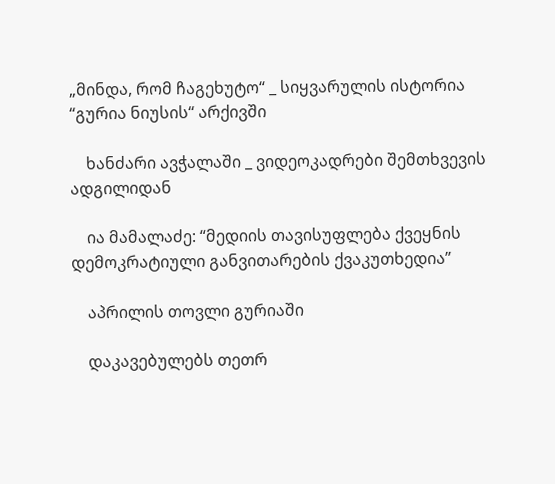„მინდა, რომ ჩაგეხუტო“ _ სიყვარულის ისტორია “გურია ნიუსის“ არქივში

    ხანძარი ავჭალაში _ ვიდეოკადრები შემთხვევის ადგილიდან

    ია მამალაძე: “მედიის თავისუფლება ქვეყნის დემოკრატიული განვითარების ქვაკუთხედია”

    აპრილის თოვლი გურიაში

    დაკავებულებს თეთრ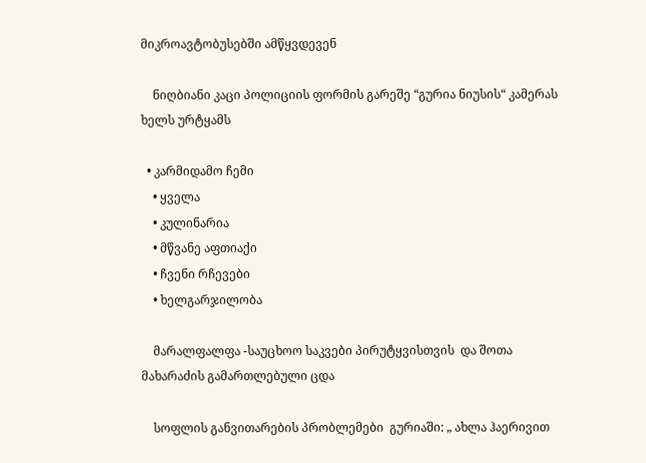მიკროავტობუსებში ამწყვდევენ

    ნიღბიანი კაცი პოლიციის ფორმის გარეშე “გურია ნიუსის“ კამერას ხელს ურტყამს

  • კარმიდამო ჩემი
    • ყველა
    • კულინარია
    • მწვანე აფთიაქი
    • ჩვენი რჩევები
    • ხელგარჯილობა

    მარალფალფა -საუცხოო საკვები პირუტყვისთვის  და შოთა მახარაძის გამართლებული ცდა

    სოფლის განვითარების პრობლემები  გურიაში: „ ახლა ჰაერივით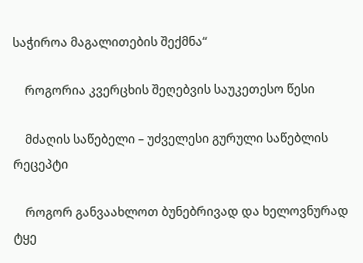საჭიროა მაგალითების შექმნა“

    როგორია კვერცხის შეღებვის საუკეთესო წესი

    მძაღის საწებელი – უძველესი გურული საწებლის რეცეპტი

    როგორ განვაახლოთ ბუნებრივად და ხელოვნურად ტყე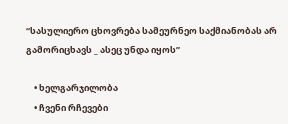“სასულიერო ცხოვრება სამეურნეო საქმიანობას არ გამორიცხავს _ ასეც უნდა იყოს”

    • ხელგარჯილობა
    • ჩვენი რჩევები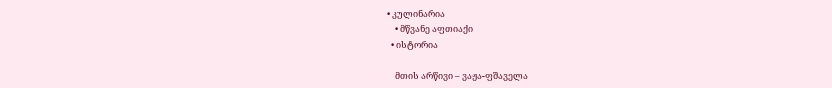• კულინარია
    • მწვანე აფთიაქი
  • ისტორია

    მთის არწივი – ვაჟა-ფშაველა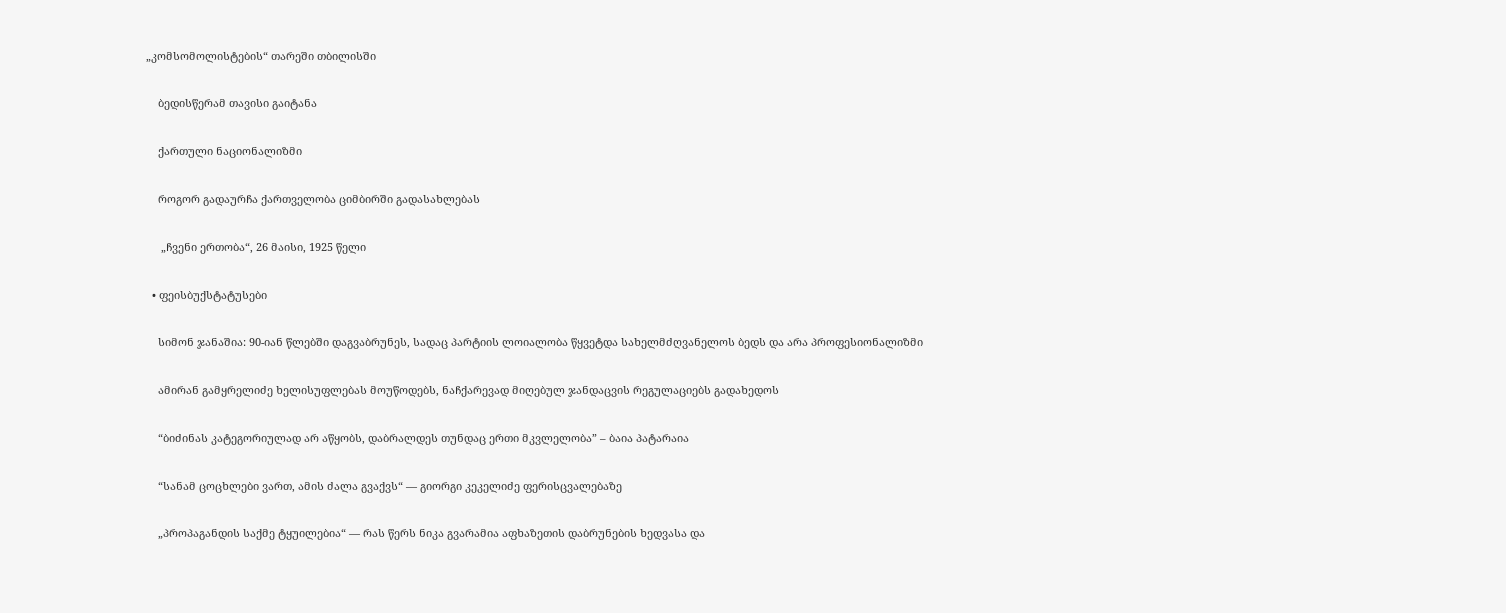„კომსომოლისტების“ თარეში თბილისში

    ბედისწერამ თავისი გაიტანა

    ქართული ნაციონალიზმი

    როგორ გადაურჩა ქართველობა ციმბირში გადასახლებას

     „ჩვენი ერთობა“, 26 მაისი, 1925 წელი

  • ფეისბუქსტატუსები

    სიმონ ჯანაშია: 90-იან წლებში დაგვაბრუნეს, სადაც პარტიის ლოიალობა წყვეტდა სახელმძღვანელოს ბედს და არა პროფესიონალიზმი

    ამირან გამყრელიძე ხელისუფლებას მოუწოდებს, ნაჩქარევად მიღებულ ჯანდაცვის რეგულაციებს გადახედოს

    “ბიძინას კატეგორიულად არ აწყობს, დაბრალდეს თუნდაც ერთი მკვლელობა” – ბაია პატარაია

    “სანამ ცოცხლები ვართ, ამის ძალა გვაქვს“ — გიორგი კეკელიძე ფერისცვალებაზე

    „პროპაგანდის საქმე ტყუილებია“ — რას წერს ნიკა გვარამია აფხაზეთის დაბრუნების ხედვასა და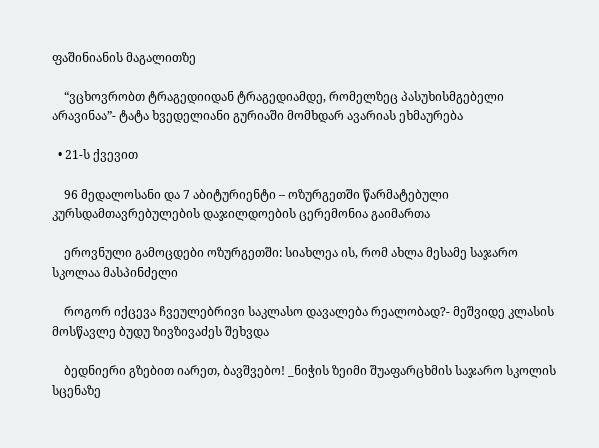ფაშინიანის მაგალითზე

    “ვცხოვრობთ ტრაგედიიდან ტრაგედიამდე, რომელზეც პასუხისმგებელი არავინაა”- ტატა ხვედელიანი გურიაში მომხდარ ავარიას ეხმაურება

  • 21-ს ქვევით

    96 მედალოსანი და 7 აბიტურიენტი – ოზურგეთში წარმატებული კურსდამთავრებულების დაჯილდოების ცერემონია გაიმართა

    ეროვნული გამოცდები ოზურგეთში: სიახლეა ის, რომ ახლა მესამე საჯარო სკოლაა მასპინძელი

    როგორ იქცევა ჩვეულებრივი საკლასო დავალება რეალობად?- მეშვიდე კლასის მოსწავლე ბუდუ ზივზივაძეს შეხვდა

    ბედნიერი გზებით იარეთ, ბავშვებო! _ნიჭის ზეიმი შუაფარცხმის საჯარო სკოლის სცენაზე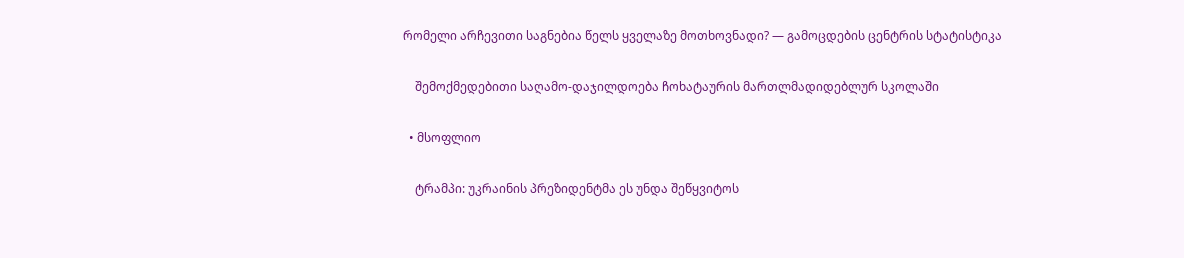რომელი არჩევითი საგნებია წელს ყველაზე მოთხოვნადი? — გამოცდების ცენტრის სტატისტიკა

    შემოქმედებითი საღამო-დაჯილდოება ჩოხატაურის მართლმადიდებლურ სკოლაში

  • მსოფლიო

    ტრამპი: უკრაინის პრეზიდენტმა ეს უნდა შეწყვიტოს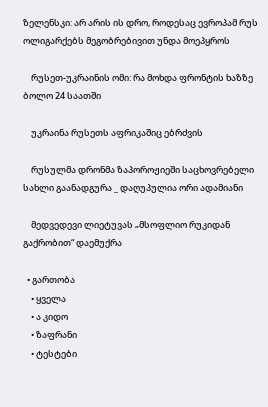ზელენსკი: არ არის ის დრო, როდესაც ევროპამ რუს ოლიგარქებს მეგობრებივით უნდა მოეპყროს

    რუსეთ-უკრაინის ომი: რა მოხდა ფრონტის ხაზზე ბოლო 24 საათში

    უკრაინა რუსეთს აფრიკაშიც ებრძვის

    რუსულმა დრონმა ზაპოროჟიეში საცხოვრებელი სახლი გაანადგურა _ დაღუპულია ორი ადამიანი

    მედვედევი ლიეტუვას „მსოფლიო რუკიდან გაქრობით“ დაემუქრა

  • გართობა
    • ყველა
    • ა კიდო
    • ზაფრანი
    • ტესტები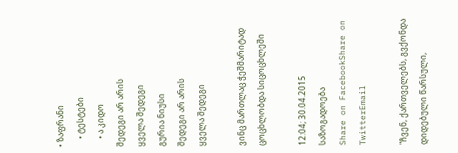• ზაფრანი
    • ტესტები
    • ა კიდო
შედეგი არ არის
ყველა შედეგი
გურია ნიუსი
შედეგი არ არის
ყველა შედეგი

ვინც მართლაც ჭეშმარიტად ცოცხლობდა სიცოცხლეში

12:04; 30.04.2015
საზოგადოება
Share on FacebookShare on TwitterEmail

"ჩვენ, ქართველებს, გვქონდა დიდებული წარსული,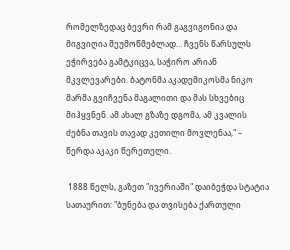რომელზედაც ბევრი რამ გაგვიგონია და მიგვიღია შეუმოწმებლად… ჩვენს წარსულს ეჭირვება გამტკიცვა, საჭირო არიან მკვლევარები. ბატონმა აკადემიკოსმა ნიკო მარმა გვიჩვენა მაგალითი და მას სხვებიც მიჰყვნენ. ამ ახალ გზაზე დგომა, ამ კვალის ძებნა თავის თავად კეთილი მოვლენაა," – წერდა აკაკი წერეთელი.

 1888 წელს, გაზეთ "ივერიაში" დაიბეჭდა სტატია სათაურით: "ბუნება და თვისება ქართული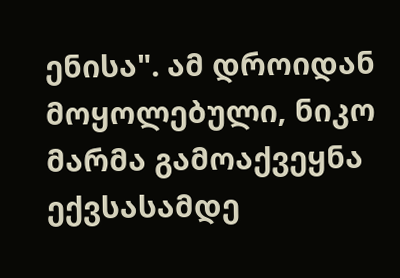ენისა". ამ დროიდან მოყოლებული, ნიკო მარმა გამოაქვეყნა ექვსასამდე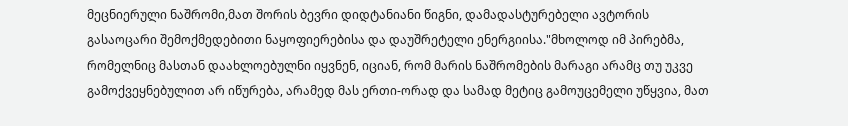მეცნიერული ნაშრომი,მათ შორის ბევრი დიდტანიანი წიგნი, დამადასტურებელი ავტორის გასაოცარი შემოქმედებითი ნაყოფიერებისა და დაუშრეტელი ენერგიისა."მხოლოდ იმ პირებმა, რომელნიც მასთან დაახლოებულნი იყვნენ, იციან, რომ მარის ნაშრომების მარაგი არამც თუ უკვე გამოქვეყნებულით არ იწურება, არამედ მას ერთი-ორად და სამად მეტიც გამოუცემელი უწყვია, მათ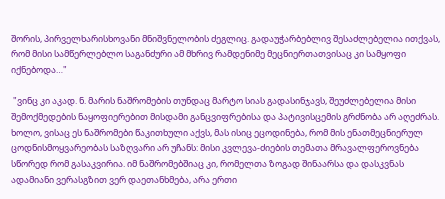შორის, პირველხარისხოვანი მნიშვნელობის ძეგლიც. გადაუჭარბებლივ შესაძლებელია ითქვას, რომ მისი სამწერლებლო საგანძური ამ მხრივ რამდენიმე მეცნიერთათვისაც კი სამყოფი იქნებოდა…"

 "ვინც კი აკად. ნ. მარის ნაშრომების თუნდაც მარტო სიას გადასინჯავს, შეუძლებელია მისი შემოქმედების ნაყოფიერებით მისდამი განცვიფრებისა და პატივისცემის გრძნობა არ აღეძრას. ხოლო, ვისაც ეს ნაშრომები წაკითხული აქვს, მას ისიც ეცოდინება, რომ მის ენათმეცნიერულ ცოდნისმოყვარეობას საზღვარი არ უჩანს: მისი კვლევა-ძიების თემათა მრავალფეროვნება სწორედ რომ გასაკვირია. იმ ნაშრომებშიაც კი, რომელთა ზოგად შინაარსა და დასკვნას ადამიანი ვერასგზით ვერ დაეთანხმება, არა ერთი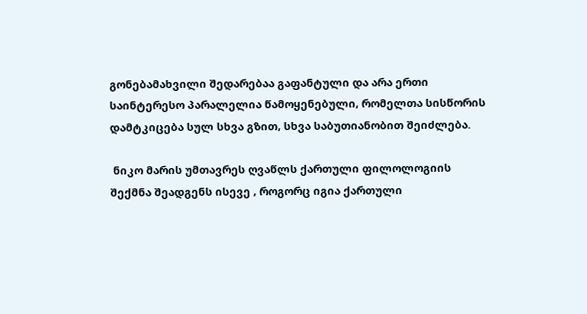გონებამახვილი შედარებაა გაფანტული და არა ერთი საინტერესო პარალელია წამოყენებული, რომელთა სისწორის დამტკიცება სულ სხვა გზით, სხვა საბუთიანობით შეიძლება.

 ნიკო მარის უმთავრეს ღვაწლს ქართული ფილოლოგიის შექმნა შეადგენს ისევე , როგორც იგია ქართული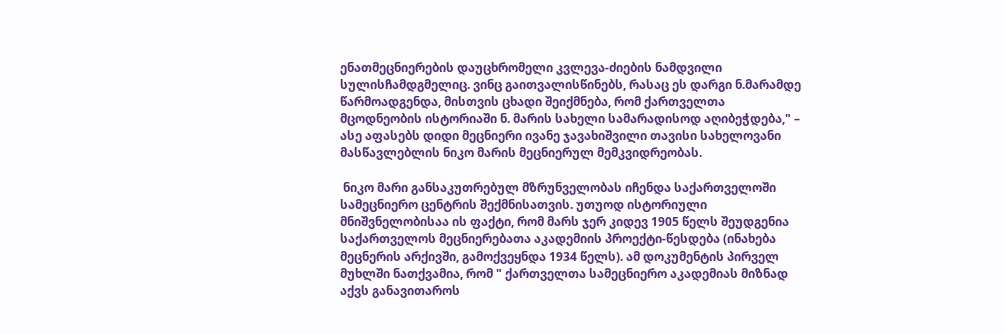ენათმეცნიერების დაუცხრომელი კვლევა-ძიების ნამდვილი სულისჩამდგმელიც. ვინც გაითვალისწინებს, რასაც ეს დარგი ნ.მარამდე წარმოადგენდა, მისთვის ცხადი შეიქმნება, რომ ქართველთა მცოდნეობის ისტორიაში ნ. მარის სახელი სამარადისოდ აღიბეჭდება," – ასე აფასებს დიდი მეცნიერი ივანე ჯავახიშვილი თავისი სახელოვანი მასწავლებლის ნიკო მარის მეცნიერულ მემკვიდრეობას.

 ნიკო მარი განსაკუთრებულ მზრუნველობას იჩენდა საქართველოში სამეცნიერო ცენტრის შექმნისათვის. უთუოდ ისტორიული მნიშვნელობისაა ის ფაქტი, რომ მარს ჯერ კიდევ 1905 წელს შეუდგენია საქართველოს მეცნიერებათა აკადემიის პროექტი-წესდება (ინახება მეცნერის არქივში, გამოქვეყნდა 1934 წელს). ამ დოკუმენტის პირველ მუხლში ნათქვამია, რომ " ქართველთა სამეცნიერო აკადემიას მიზნად აქვს განავითაროს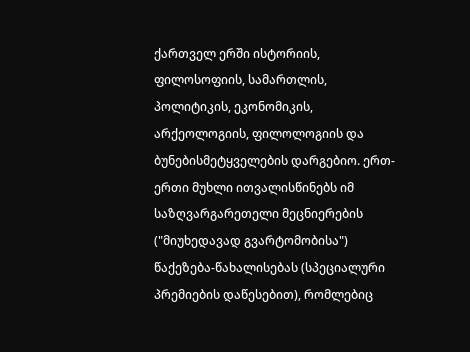ქართველ ერში ისტორიის, ფილოსოფიის, სამართლის, პოლიტიკის, ეკონომიკის, არქეოლოგიის, ფილოლოგიის და ბუნებისმეტყველების დარგებიო. ერთ-ერთი მუხლი ითვალისწინებს იმ საზღვარგარეთელი მეცნიერების ("მიუხედავად გვარტომობისა") წაქეზება-წახალისებას (სპეციალური პრემიების დაწესებით), რომლებიც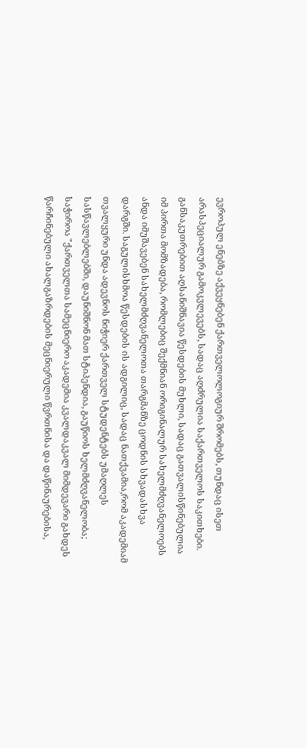ევროპულ ენებზე აქვეყნებენ ქართველოლოგიურ შრომებს, თუნდაც ისეთ არასპეციალურ გამოკვლევებს, სადაც აღძრულია საქართველოს საკითხები. განსაკუთრებით აღსანიშნავია წესდების მუხლი, სადაც გათვალისწინებულია იმ პირთა მომზადება, რომლებიც შექმნიან ორიგინალურ სახელმძღვანელოებს ანდა იმუშავებენ სახელმძღვანელოთა თარგმანზე ცოდნის სხვადასხვა დარგში. საგულისხმოა წესდების ის ადგილიც, სადაც ნათქვამია,რომ აკადემიამ თვალყური უნდა ადევნოს ნიჭიერ ქართველ სტუდენტებს უმაღლეს სასწავლებლებში, დაუნიშნონ მათ სტიპენდია, გაუწიოს ხელმძღვანელობა; საჭიროა "ქართველთა სამეცნიერო აკადემია კვალდაკვალ მიმდევარი გახდეს წარჩინებული ახალგაზრდების მეცნიერული წვრთნისა და დაწინაურებისა,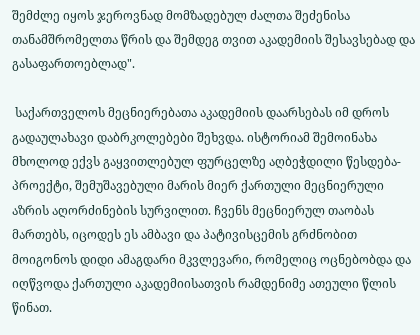შემძლე იყოს ჯეროვნად მომზადებულ ძალთა შეძენისა თანამშრომელთა წრის და შემდეგ თვით აკადემიის შესავსებად და გასაფართოებლად".

 საქართველოს მეცნიერებათა აკადემიის დაარსებას იმ დროს გადაულახავი დაბრკოლებები შეხვდა. ისტორიამ შემოინახა მხოლოდ ექვს გაყვითლებულ ფურცელზე აღბეჭდილი წესდება-პროექტი, შემუშავებული მარის მიერ ქართული მეცნიერული აზრის აღორძინების სურვილით. ჩვენს მეცნიერულ თაობას მართებს, იცოდეს ეს ამბავი და პატივისცემის გრძნობით მოიგონოს დიდი ამაგდარი მკვლევარი, რომელიც ოცნებობდა და იღწვოდა ქართული აკადემიისათვის რამდენიმე ათეული წლის წინათ.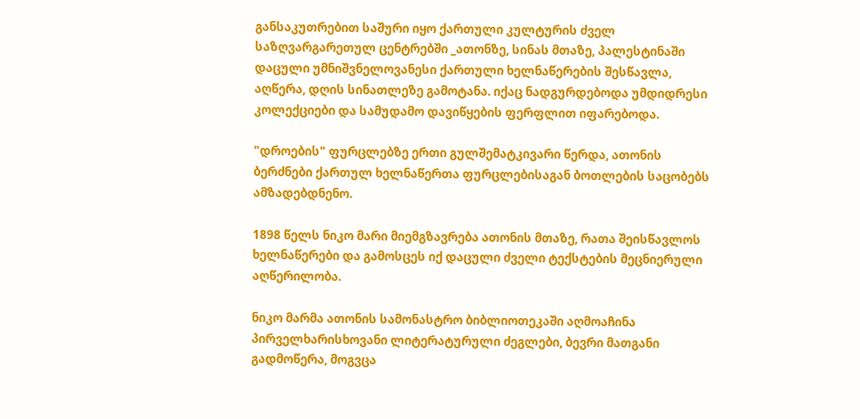განსაკუთრებით საშური იყო ქართული კულტურის ძველ საზღვარგარეთულ ცენტრებში _ათონზე, სინას მთაზე, პალესტინაში დაცული უმნიშვნელოვანესი ქართული ხელნაწერების შესწავლა, აღწერა, დღის სინათლეზე გამოტანა. იქაც ნადგურდებოდა უმდიდრესი კოლექციები და სამუდამო დავიწყების ფერფლით იფარებოდა.

"დროების" ფურცლებზე ერთი გულშემატკივარი წერდა, ათონის ბერძნები ქართულ ხელნაწერთა ფურცლებისაგან ბოთლების საცობებს ამზადებდნენო.

1898 წელს ნიკო მარი მიემგზავრება ათონის მთაზე, რათა შეისწავლოს ხელნაწერები და გამოსცეს იქ დაცული ძველი ტექსტების მეცნიერული აღწერილობა.

ნიკო მარმა ათონის სამონასტრო ბიბლიოთეკაში აღმოაჩინა პირველხარისხოვანი ლიტერატურული ძეგლები, ბევრი მათგანი გადმოწერა, მოგვცა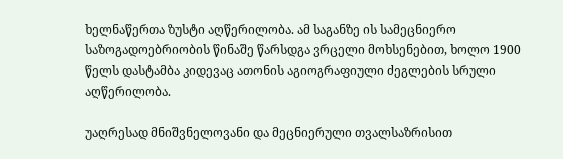ხელნაწერთა ზუსტი აღწერილობა. ამ საგანზე ის სამეცნიერო საზოგადოებრიობის წინაშე წარსდგა ვრცელი მოხსენებით, ხოლო 1900 წელს დასტამბა კიდევაც ათონის აგიოგრაფიული ძეგლების სრული აღწერილობა.

უაღრესად მნიშვნელოვანი და მეცნიერული თვალსაზრისით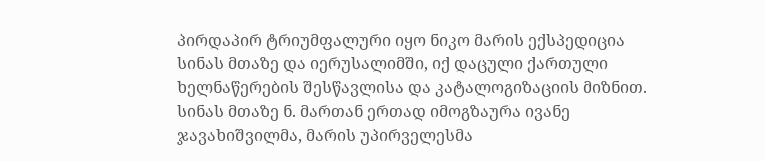პირდაპირ ტრიუმფალური იყო ნიკო მარის ექსპედიცია სინას მთაზე და იერუსალიმში, იქ დაცული ქართული ხელნაწერების შესწავლისა და კატალოგიზაციის მიზნით. სინას მთაზე ნ. მართან ერთად იმოგზაურა ივანე ჯავახიშვილმა, მარის უპირველესმა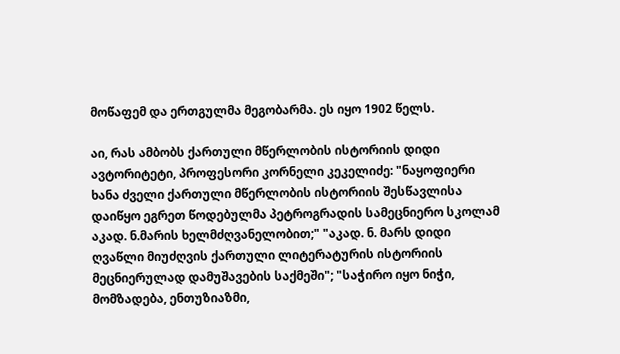მოწაფემ და ერთგულმა მეგობარმა. ეს იყო 1902 წელს.

აი, რას ამბობს ქართული მწერლობის ისტორიის დიდი ავტორიტეტი, პროფესორი კორნელი კეკელიძე: "ნაყოფიერი ხანა ძველი ქართული მწერლობის ისტორიის შესწავლისა დაიწყო ეგრეთ წოდებულმა პეტროგრადის სამეცნიერო სკოლამ აკად. ნ.მარის ხელმძღვანელობით;" "აკად. ნ. მარს დიდი ღვაწლი მიუძღვის ქართული ლიტერატურის ისტორიის მეცნიერულად დამუშავების საქმეში"; "საჭირო იყო ნიჭი, მომზადება, ენთუზიაზმი,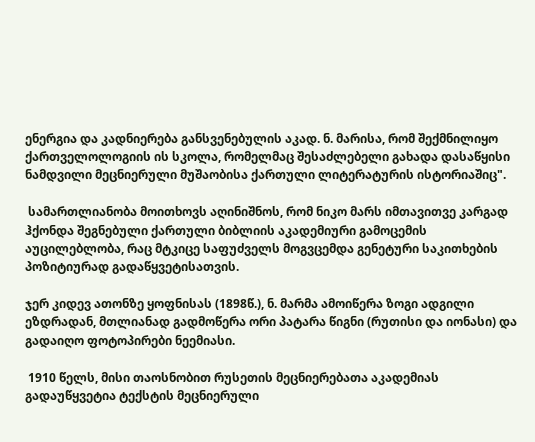ენერგია და კადნიერება განსვენებულის აკად. ნ. მარისა, რომ შექმნილიყო ქართველოლოგიის ის სკოლა, რომელმაც შესაძლებელი გახადა დასაწყისი ნამდვილი მეცნიერული მუშაობისა ქართული ლიტერატურის ისტორიაშიც".

 სამართლიანობა მოითხოვს აღინიშნოს, რომ ნიკო მარს იმთავითვე კარგად ჰქონდა შეგნებული ქართული ბიბლიის აკადემიური გამოცემის აუცილებლობა, რაც მტკიცე საფუძველს მოგვცემდა გენეტური საკითხების პოზიტიურად გადაწყვეტისათვის.

ჯერ კიდევ ათონზე ყოფნისას (1898წ.), ნ. მარმა ამოიწერა ზოგი ადგილი ეზდრადან, მთლიანად გადმოწერა ორი პატარა წიგნი (რუთისი და იონასი) და გადაიღო ფოტოპირები ნეემიასი.

 1910 წელს, მისი თაოსნობით რუსეთის მეცნიერებათა აკადემიას გადაუწყვეტია ტექსტის მეცნიერული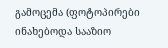გამოცემა (ფოტოპირები ინახებოდა სააზიო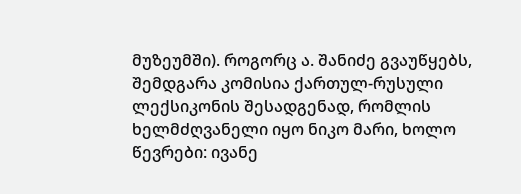მუზეუმში). როგორც ა. შანიძე გვაუწყებს, შემდგარა კომისია ქართულ-რუსული ლექსიკონის შესადგენად, რომლის ხელმძღვანელი იყო ნიკო მარი, ხოლო წევრები: ივანე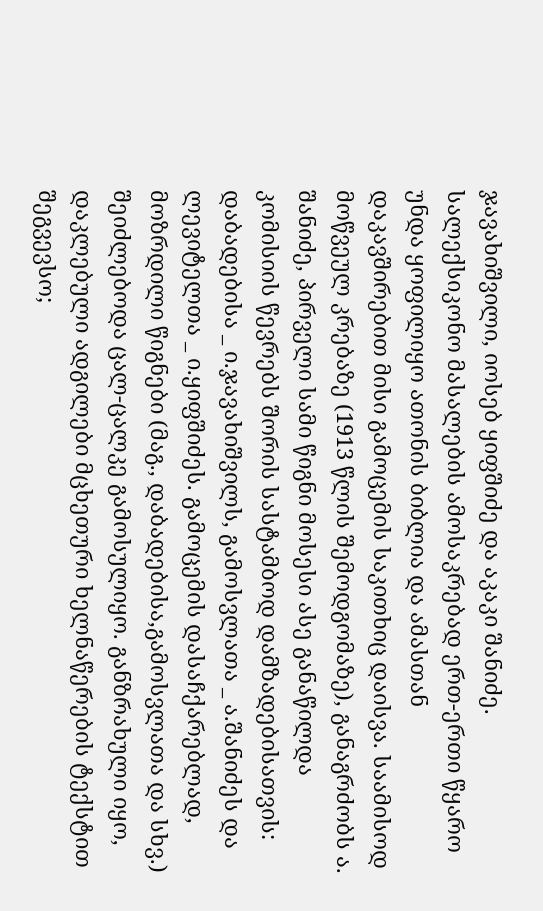ჯავახიშვილი, იოსებ ყიფშიძე და აკაკი შანიძე. სალექსიკონო მასალების ამოსაკრებად ერთ-ერთი წყარო უნდა ყოფილიყო ათონის ბიბლია და ამასთან დაკავშირებით მისი გამოცემის საკითხიც დაისვა. საამისოდ მოწვეულ კრებაზე (1913 წლის შემოდგომაზე), განაგრძობს ა. შანიძე, პირველი სამი წიგნი მოსესი ასე განაწილდა კომისიის წევრებს შორის სასტამბოდ დამზადებისათვის: დაბადებისა _ ი.ჯავახიშვილს, გამოსვლათა _ ა.შანიძეს და ლევიტელთა _ ი.ყიფშიძეს. გამოცემის დასაჩქარებლად, მოზრდილი წიგნები (მაგ., დაბადებისა,გამოსვლათა და სხვ.) შეიძლებოდა ცალ-ცალკე გამოსულიყო. განზრახული იყო, დაკლებული ადგილები მცხეთური ხელნაწერების ტექსტით შეგვევსო;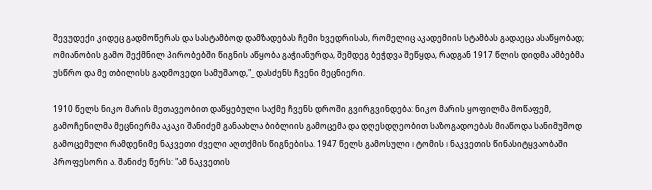შევუდექი კიდეც გადმოწერას და სასტამბოდ დამზადებას ჩემი ხვედრისას, რომელიც აკადემიის სტამბას გადაეცა ასაწყობად; ომიანობის გამო შექმნილ პირობებში წიგნის აწყობა გაჭიანურდა, შემდეგ ბეჭდვა შეწყდა, რადგან 1917 წლის დიდმა ამბებმა უსწრო და მე თბილისს გადმოვედი სამუშაოდ,"_ დასძენს ჩვენი მეცნიერი.

1910 წელს ნიკო მარის მეთავეობით დაწყებული საქმე ჩვენს დროში გვირგვინდება: ნიკო მარის ყოფილმა მოწაფემ, გამოჩენილმა მეცნიერმა აკაკი შანიძემ განაახლა ბიბლიის გამოცემა და დღესდღეობით საზოგადოებას მიაწოდა სანიმუშოდ გამოცემული რამდენიმე ნაკვეთი ძველი აღთქმის წიგნებისა. 1947 წელს გამოსული I ტომის I ნაკვეთის წინასიტყვაობაში პროფესორი ა. შანიძე წერს: "ამ ნაკვეთის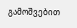გამოშვებით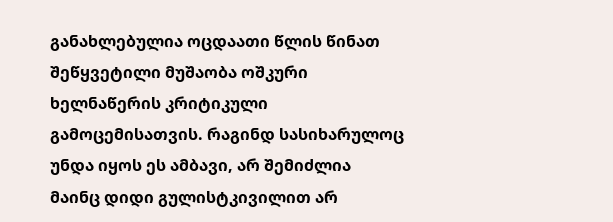განახლებულია ოცდაათი წლის წინათ შეწყვეტილი მუშაობა ოშკური ხელნაწერის კრიტიკული გამოცემისათვის. რაგინდ სასიხარულოც უნდა იყოს ეს ამბავი, არ შემიძლია მაინც დიდი გულისტკივილით არ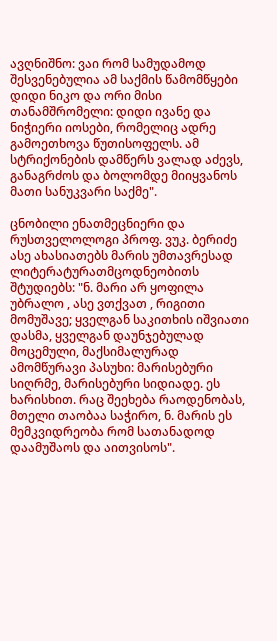ავღნიშნო: ვაი რომ სამუდამოდ შესვენებულია ამ საქმის წამომწყები დიდი ნიკო და ორი მისი თანამშრომელი: დიდი ივანე და ნიჭიერი იოსები, რომელიც ადრე გამოეთხოვა წუთისოფელს. ამ სტრიქონების დამწერს ვალად აძევს, განაგრძოს და ბოლომდე მიიყვანოს მათი სანუკვარი საქმე".

ცნობილი ენათმეცნიერი და რუსთველოლოგი პროფ. ვუკ. ბერიძე ასე ახასიათებს მარის უმთავრესად ლიტერატურათმცოდნეობითს შტუდიებს: "ნ. მარი არ ყოფილა უბრალო , ასე ვთქვათ , რიგითი მომუშავე; ყველგან საკითხის იშვიათი დასმა, ყველგან დაუნჯებულად მოცემული, მაქსიმალურად ამომწურავი პასუხი: მარისებური სიღრმე, მარისებური სიდიადე. ეს ხარისხით. რაც შეეხება რაოდენობას, მთელი თაობაა საჭირო, ნ. მარის ეს მემკვიდრეობა რომ სათანადოდ დაამუშაოს და აითვისოს".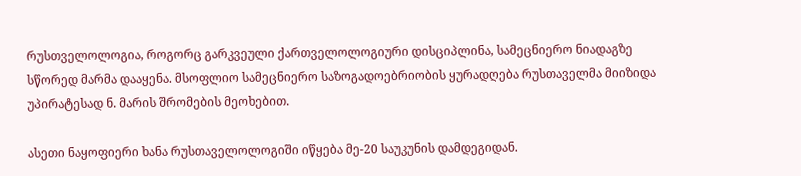რუსთველოლოგია, როგორც გარკვეული ქართველოლოგიური დისციპლინა, სამეცნიერო ნიადაგზე სწორედ მარმა დააყენა. მსოფლიო სამეცნიერო საზოგადოებრიობის ყურადღება რუსთაველმა მიიზიდა უპირატესად ნ. მარის შრომების მეოხებით.

ასეთი ნაყოფიერი ხანა რუსთაველოლოგიში იწყება მე-20 საუკუნის დამდეგიდან.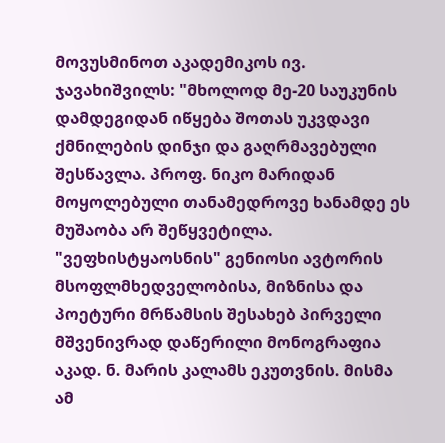მოვუსმინოთ აკადემიკოს ივ. ჯავახიშვილს: "მხოლოდ მე-20 საუკუნის დამდეგიდან იწყება შოთას უკვდავი ქმნილების დინჯი და გაღრმავებული შესწავლა. პროფ. ნიკო მარიდან მოყოლებული თანამედროვე ხანამდე ეს მუშაობა არ შეწყვეტილა. "ვეფხისტყაოსნის" გენიოსი ავტორის მსოფლმხედველობისა, მიზნისა და პოეტური მრწამსის შესახებ პირველი მშვენივრად დაწერილი მონოგრაფია აკად. ნ. მარის კალამს ეკუთვნის. მისმა ამ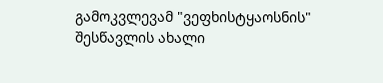გამოკვლევამ "ვეფხისტყაოსნის" შესწავლის ახალი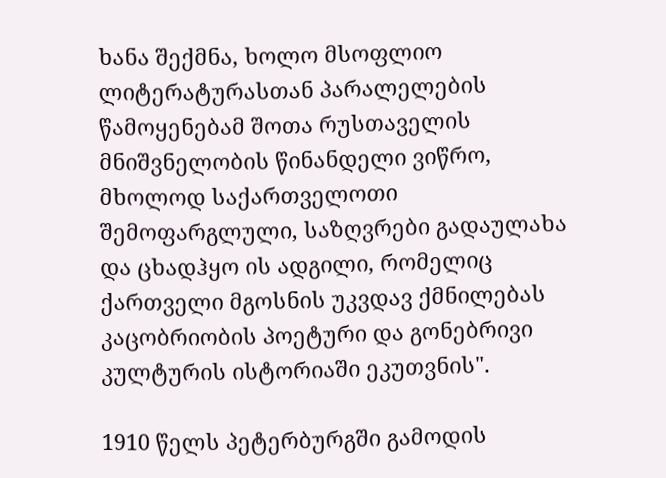ხანა შექმნა, ხოლო მსოფლიო ლიტერატურასთან პარალელების წამოყენებამ შოთა რუსთაველის მნიშვნელობის წინანდელი ვიწრო, მხოლოდ საქართველოთი შემოფარგლული, საზღვრები გადაულახა და ცხადჰყო ის ადგილი, რომელიც ქართველი მგოსნის უკვდავ ქმნილებას კაცობრიობის პოეტური და გონებრივი კულტურის ისტორიაში ეკუთვნის".

1910 წელს პეტერბურგში გამოდის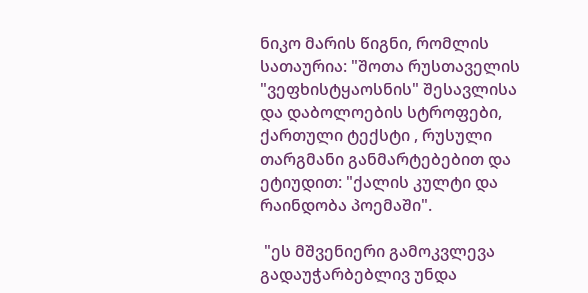ნიკო მარის წიგნი, რომლის სათაურია: "შოთა რუსთაველის "ვეფხისტყაოსნის" შესავლისა და დაბოლოების სტროფები, ქართული ტექსტი , რუსული თარგმანი განმარტებებით და ეტიუდით: "ქალის კულტი და რაინდობა პოემაში".

 "ეს მშვენიერი გამოკვლევა გადაუჭარბებლივ უნდა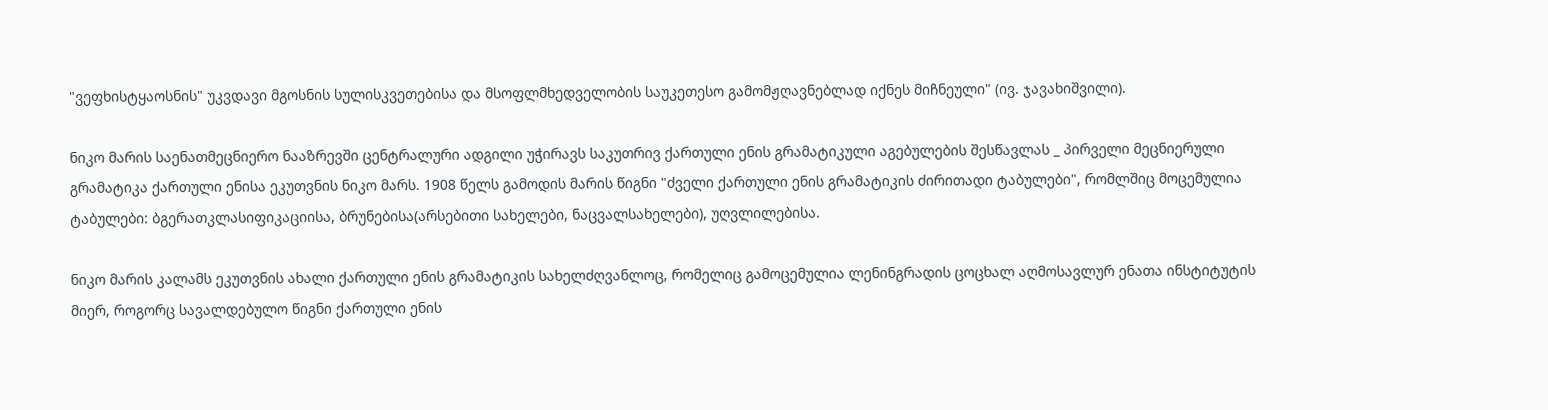"ვეფხისტყაოსნის" უკვდავი მგოსნის სულისკვეთებისა და მსოფლმხედველობის საუკეთესო გამომჟღავნებლად იქნეს მიჩნეული" (ივ. ჯავახიშვილი).

ნიკო მარის საენათმეცნიერო ნააზრევში ცენტრალური ადგილი უჭირავს საკუთრივ ქართული ენის გრამატიკული აგებულების შესწავლას _ პირველი მეცნიერული გრამატიკა ქართული ენისა ეკუთვნის ნიკო მარს. 1908 წელს გამოდის მარის წიგნი "ძველი ქართული ენის გრამატიკის ძირითადი ტაბულები", რომლშიც მოცემულია ტაბულები: ბგერათკლასიფიკაციისა, ბრუნებისა(არსებითი სახელები, ნაცვალსახელები), უღვლილებისა.

ნიკო მარის კალამს ეკუთვნის ახალი ქართული ენის გრამატიკის სახელძღვანლოც, რომელიც გამოცემულია ლენინგრადის ცოცხალ აღმოსავლურ ენათა ინსტიტუტის მიერ, როგორც სავალდებულო წიგნი ქართული ენის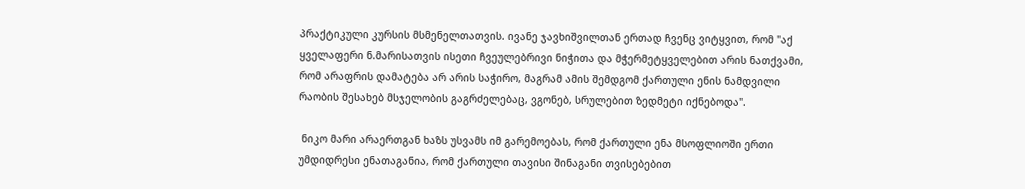პრაქტიკული კურსის მსმენელთათვის. ივანე ჯავხიშვილთან ერთად ჩვენც ვიტყვით, რომ "აქ ყველაფერი ნ.მარისათვის ისეთი ჩვეულებრივი ნიჭითა და მჭერმეტყველებით არის ნათქვამი, რომ არაფრის დამატება არ არის საჭირო, მაგრამ ამის შემდგომ ქართული ენის ნამდვილი რაობის შესახებ მსჯელობის გაგრძელებაც, ვგონებ, სრულებით ზედმეტი იქნებოდა".

 ნიკო მარი არაერთგან ხაზს უსვამს იმ გარემოებას, რომ ქართული ენა მსოფლიოში ერთი უმდიდრესი ენათაგანია, რომ ქართული თავისი შინაგანი თვისებებით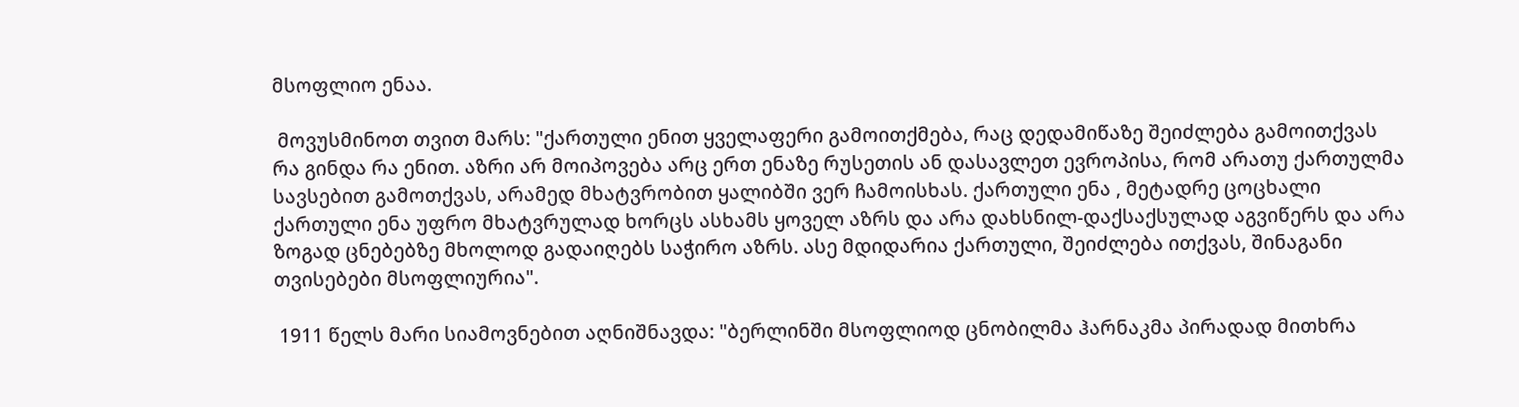მსოფლიო ენაა.

 მოვუსმინოთ თვით მარს: "ქართული ენით ყველაფერი გამოითქმება, რაც დედამიწაზე შეიძლება გამოითქვას რა გინდა რა ენით. აზრი არ მოიპოვება არც ერთ ენაზე რუსეთის ან დასავლეთ ევროპისა, რომ არათუ ქართულმა სავსებით გამოთქვას, არამედ მხატვრობით ყალიბში ვერ ჩამოისხას. ქართული ენა , მეტადრე ცოცხალი ქართული ენა უფრო მხატვრულად ხორცს ასხამს ყოველ აზრს და არა დახსნილ-დაქსაქსულად აგვიწერს და არა ზოგად ცნებებზე მხოლოდ გადაიღებს საჭირო აზრს. ასე მდიდარია ქართული, შეიძლება ითქვას, შინაგანი თვისებები მსოფლიურია".

 1911 წელს მარი სიამოვნებით აღნიშნავდა: "ბერლინში მსოფლიოდ ცნობილმა ჰარნაკმა პირადად მითხრა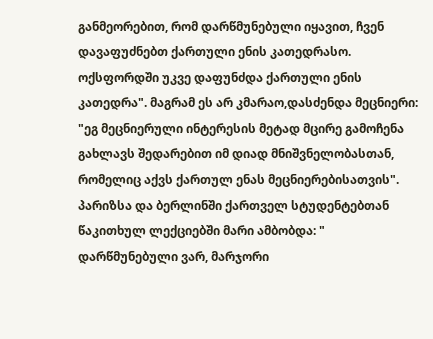განმეორებით, რომ დარწმუნებული იყავით, ჩვენ დავაფუძნებთ ქართული ენის კათედრასო. ოქსფორდში უკვე დაფუნძდა ქართული ენის კათედრა". მაგრამ ეს არ კმარაო,დასძენდა მეცნიერი: "ეგ მეცნიერული ინტერესის მეტად მცირე გამოჩენა გახლავს შედარებით იმ დიად მნიშვნელობასთან, რომელიც აქვს ქართულ ენას მეცნიერებისათვის". პარიზსა და ბერლინში ქართველ სტუდენტებთან წაკითხულ ლექციებში მარი ამბობდა: " დარწმუნებული ვარ, მარჯორი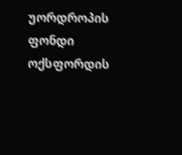უორდროპის ფონდი ოქსფორდის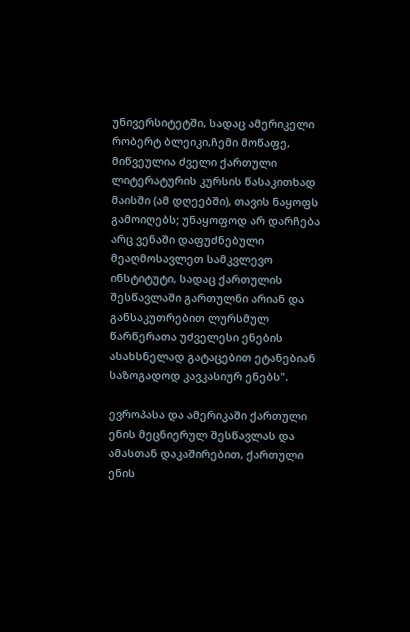უნივერსიტეტში, სადაც ამერიკელი რობერტ ბლეიკი,ჩემი მოწაფე, მიწვეულია ძველი ქართული ლიტერატურის კურსის წასაკითხად მაისში (ამ დღეებში), თავის ნაყოფს გამოიღებს; უნაყოფოდ არ დარჩება არც ვენაში დაფუძნებული მეაღმოსავლეთ სამკვლევო ინსტიტუტი, სადაც ქართულის შესწავლაში გართულნი არიან და განსაკუთრებით ლურსმულ წარწერათა უძველესი ენების ასახსნელად გატაცებით ეტანებიან საზოგადოდ კავკასიურ ენებს".

ევროპასა და ამერიკაში ქართული ენის მეცნიერულ შესწავლას და ამასთან დაკაშირებით, ქართული ენის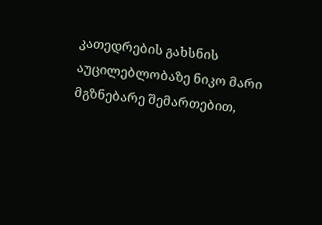კათედრების გახსნის აუცილებლობაზე ნიკო მარი მგზნებარე შემართებით,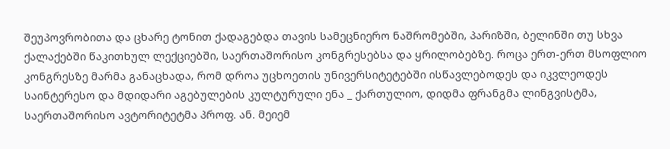შეუპოვრობითა და ცხარე ტონით ქადაგებდა თავის სამეცნიერო ნაშრომებში, პარიზში, ბელინში თუ სხვა ქალაქებში წაკითხულ ლექციებში, საერთაშორისო კონგრესებსა და ყრილობებზე. როცა ერთ-ერთ მსოფლიო კონგრესზე მარმა განაცხადა, რომ დროა უცხოეთის უნივერსიტეტებში ისწავლებოდეს და იკვლეოდეს საინტერესო და მდიდარი აგებულების კულტურული ენა _ ქართულიო, დიდმა ფრანგმა ლინგვისტმა, საერთაშორისო ავტორიტეტმა პროფ. ან. მეიემ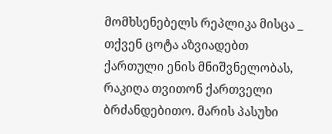მომხსენებელს რეპლიკა მისცა _ თქვენ ცოტა აზვიადებთ ქართული ენის მნიშვნელობას, რაკიღა თვითონ ქართველი ბრძანდებითო. მარის პასუხი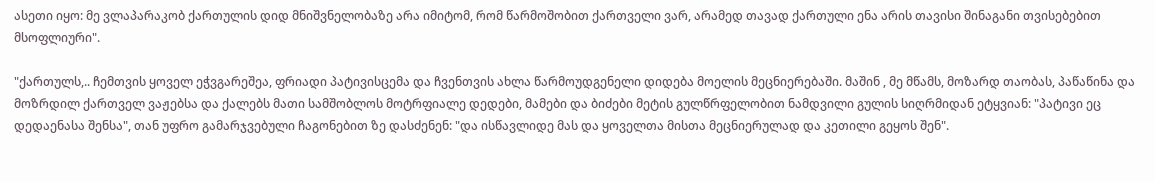ასეთი იყო: მე ვლაპარაკობ ქართულის დიდ მნიშვნელობაზე არა იმიტომ, რომ წარმოშობით ქართველი ვარ, არამედ თავად ქართული ენა არის თავისი შინაგანი თვისებებით მსოფლიური".

"ქართულს,.. ჩემთვის ყოველ ეჭვგარეშეა, ფრიადი პატივისცემა და ჩვენთვის ახლა წარმოუდგენელი დიდება მოელის მეცნიერებაში. მაშინ , მე მწამს, მოზარდ თაობას, პაწაწინა და მოზრდილ ქართველ ვაჟებსა და ქალებს მათი სამშობლოს მოტრფიალე დედები, მამები და ბიძები მეტის გულწრფელობით ნამდვილი გულის სიღრმიდან ეტყვიან: "პატივი ეც დედაენასა შენსა", თან უფრო გამარჯვებული ჩაგონებით ზე დასძენენ: "და ისწავლიდე მას და ყოველთა მისთა მეცნიერულად და კეთილი გეყოს შენ".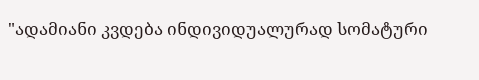"ადამიანი კვდება ინდივიდუალურად სომატური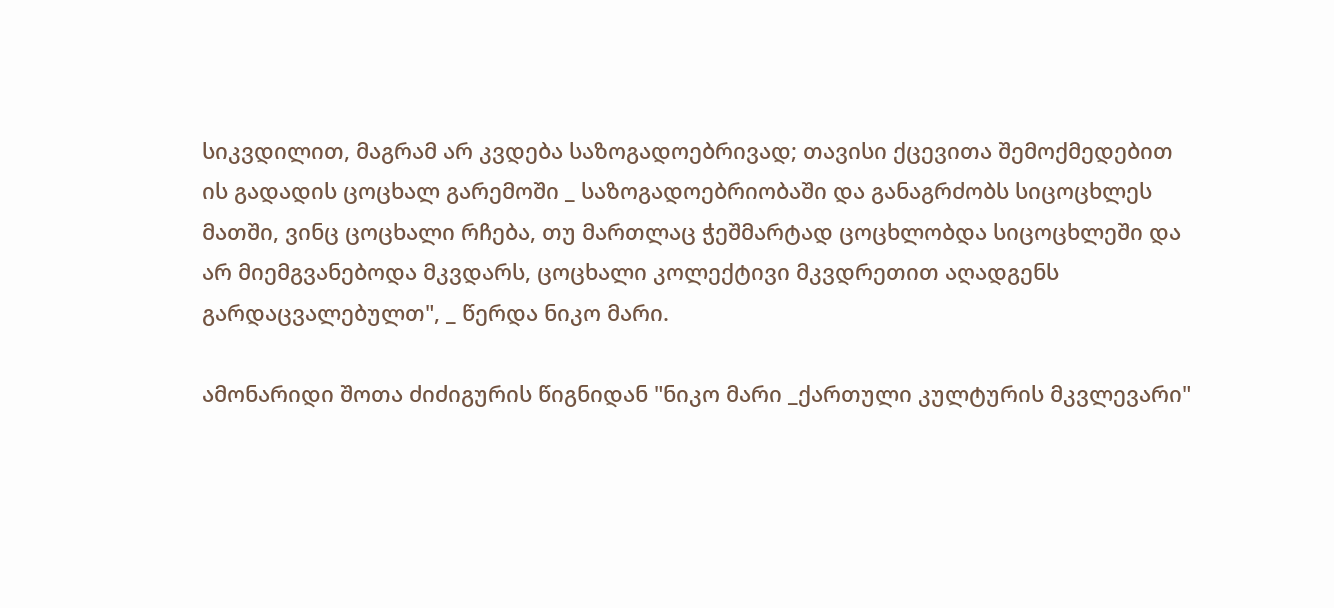სიკვდილით, მაგრამ არ კვდება საზოგადოებრივად; თავისი ქცევითა შემოქმედებით ის გადადის ცოცხალ გარემოში _ საზოგადოებრიობაში და განაგრძობს სიცოცხლეს მათში, ვინც ცოცხალი რჩება, თუ მართლაც ჭეშმარტად ცოცხლობდა სიცოცხლეში და არ მიემგვანებოდა მკვდარს, ცოცხალი კოლექტივი მკვდრეთით აღადგენს გარდაცვალებულთ", _ წერდა ნიკო მარი.

ამონარიდი შოთა ძიძიგურის წიგნიდან "ნიკო მარი _ქართული კულტურის მკვლევარი"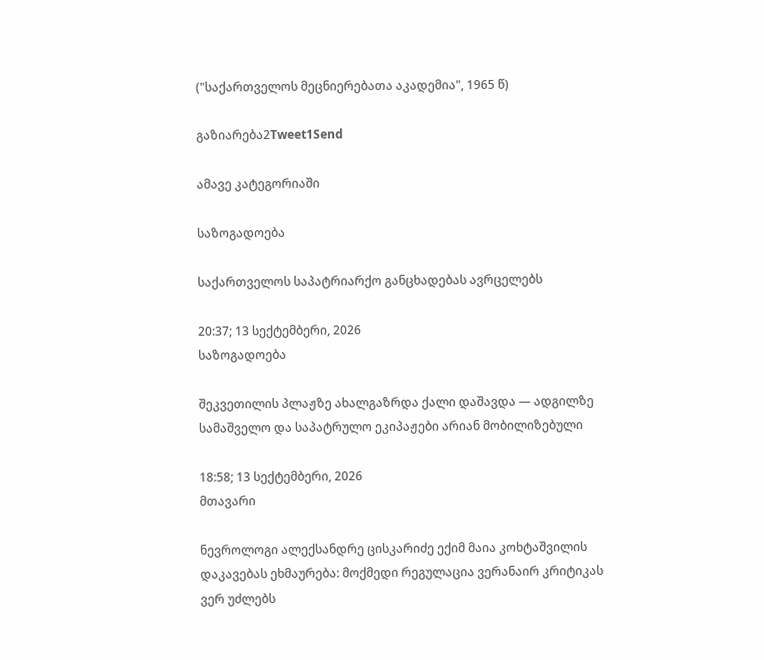("საქართველოს მეცნიერებათა აკადემია", 1965 წ)

გაზიარება2Tweet1Send

ამავე კატეგორიაში

საზოგადოება

საქართველოს საპატრიარქო განცხადებას ავრცელებს

20:37; 13 სექტემბერი, 2026
საზოგადოება

შეკვეთილის პლაჟზე ახალგაზრდა ქალი დაშავდა — ადგილზე სამაშველო და საპატრულო ეკიპაჟები არიან მობილიზებული

18:58; 13 სექტემბერი, 2026
მთავარი

ნევროლოგი ალექსანდრე ცისკარიძე ექიმ მაია კოხტაშვილის დაკავებას ეხმაურება: მოქმედი რეგულაცია ვერანაირ კრიტიკას ვერ უძლებს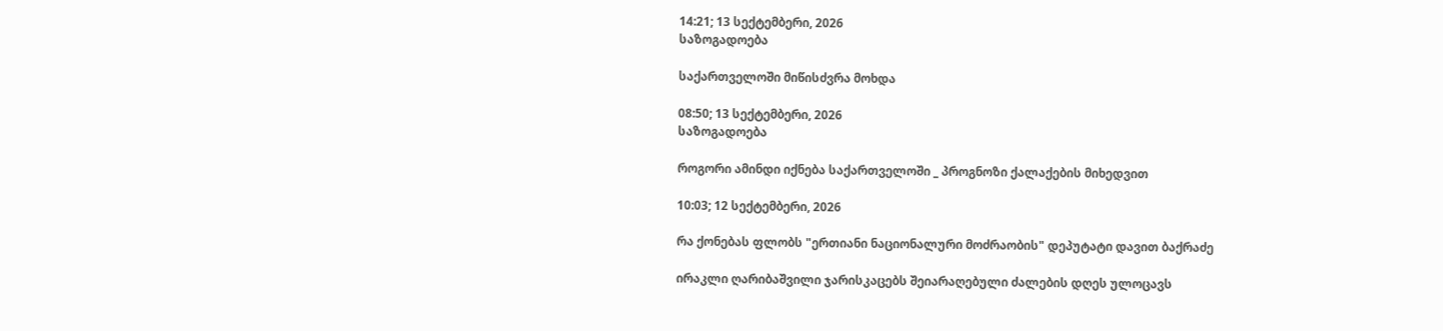14:21; 13 სექტემბერი, 2026
საზოგადოება

საქართველოში მიწისძვრა მოხდა

08:50; 13 სექტემბერი, 2026
საზოგადოება

როგორი ამინდი იქნება საქართველოში _ პროგნოზი ქალაქების მიხედვით

10:03; 12 სექტემბერი, 2026

რა ქონებას ფლობს "ერთიანი ნაციონალური მოძრაობის" დეპუტატი დავით ბაქრაძე

ირაკლი ღარიბაშვილი ჯარისკაცებს შეიარაღებული ძალების დღეს ულოცავს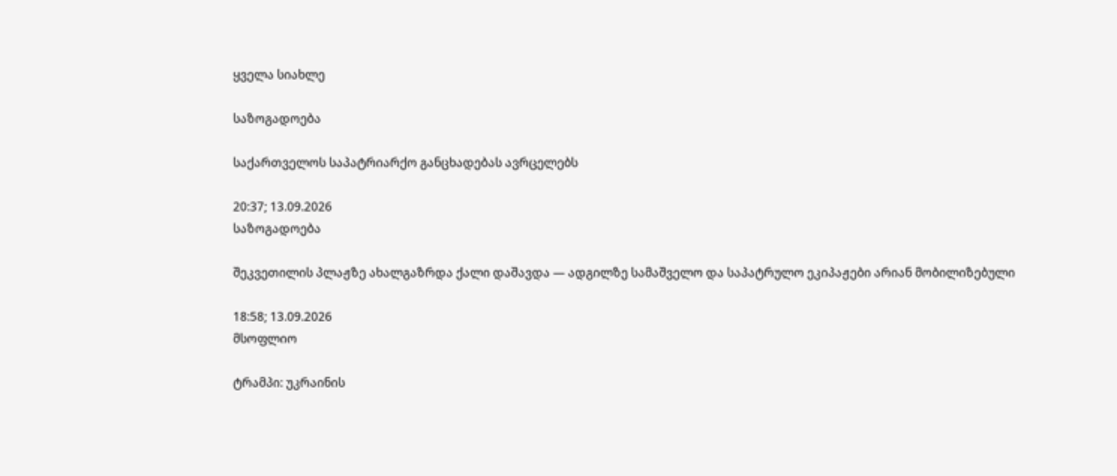ყველა სიახლე

საზოგადოება

საქართველოს საპატრიარქო განცხადებას ავრცელებს

20:37; 13.09.2026
საზოგადოება

შეკვეთილის პლაჟზე ახალგაზრდა ქალი დაშავდა — ადგილზე სამაშველო და საპატრულო ეკიპაჟები არიან მობილიზებული

18:58; 13.09.2026
მსოფლიო

ტრამპი: უკრაინის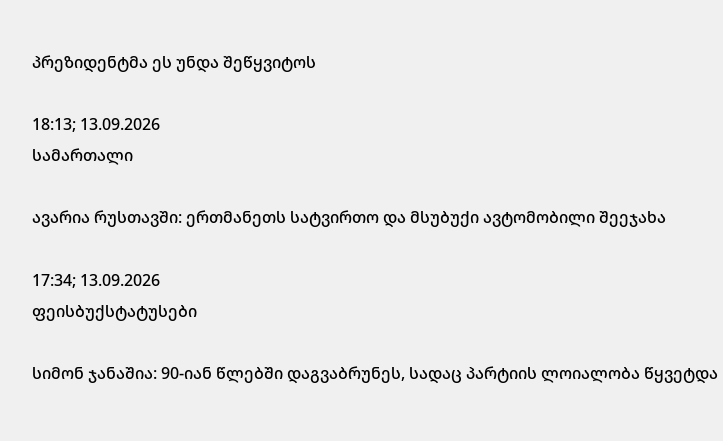პრეზიდენტმა ეს უნდა შეწყვიტოს

18:13; 13.09.2026
სამართალი

ავარია რუსთავში: ერთმანეთს სატვირთო და მსუბუქი ავტომობილი შეეჯახა

17:34; 13.09.2026
ფეისბუქსტატუსები

სიმონ ჯანაშია: 90-იან წლებში დაგვაბრუნეს, სადაც პარტიის ლოიალობა წყვეტდა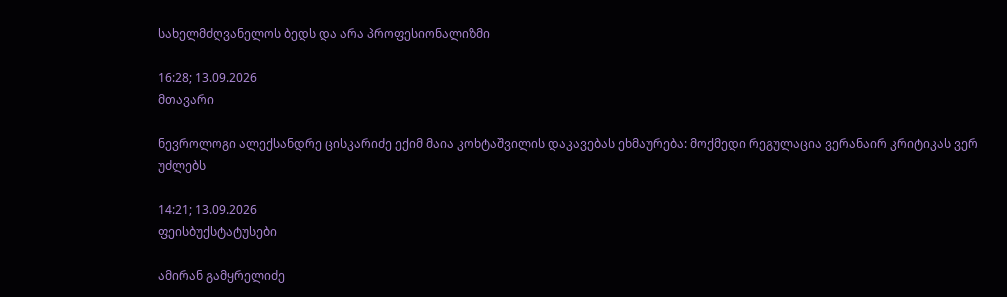სახელმძღვანელოს ბედს და არა პროფესიონალიზმი

16:28; 13.09.2026
მთავარი

ნევროლოგი ალექსანდრე ცისკარიძე ექიმ მაია კოხტაშვილის დაკავებას ეხმაურება: მოქმედი რეგულაცია ვერანაირ კრიტიკას ვერ უძლებს

14:21; 13.09.2026
ფეისბუქსტატუსები

ამირან გამყრელიძე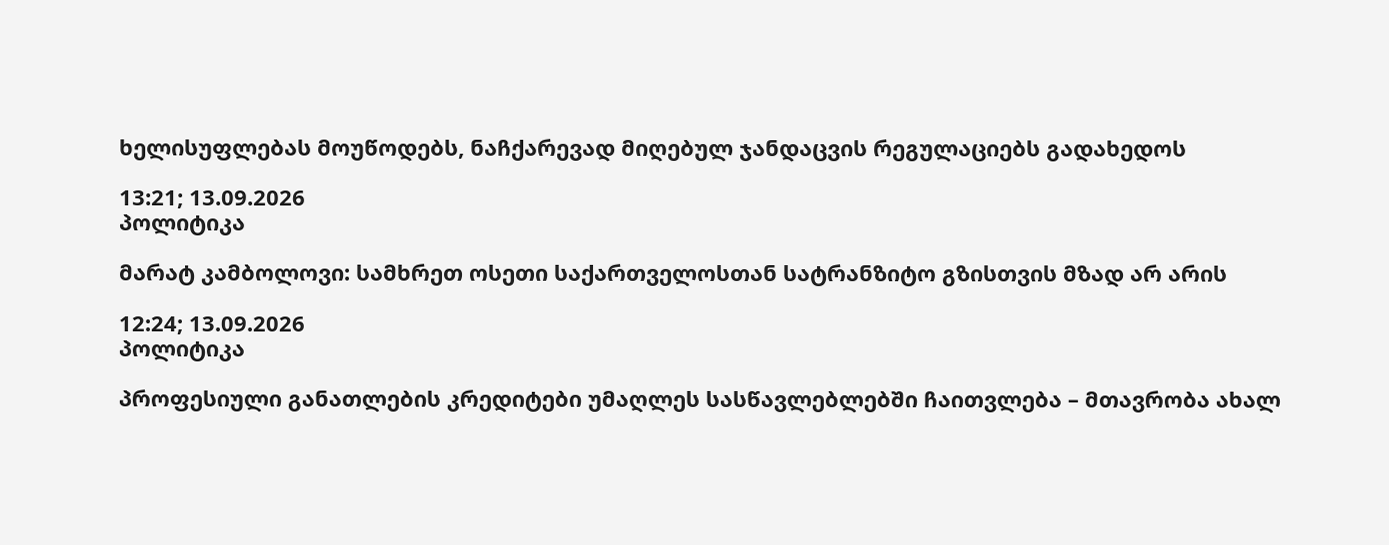ხელისუფლებას მოუწოდებს, ნაჩქარევად მიღებულ ჯანდაცვის რეგულაციებს გადახედოს

13:21; 13.09.2026
პოლიტიკა

მარატ კამბოლოვი: სამხრეთ ოსეთი საქართველოსთან სატრანზიტო გზისთვის მზად არ არის

12:24; 13.09.2026
პოლიტიკა

პროფესიული განათლების კრედიტები უმაღლეს სასწავლებლებში ჩაითვლება – მთავრობა ახალ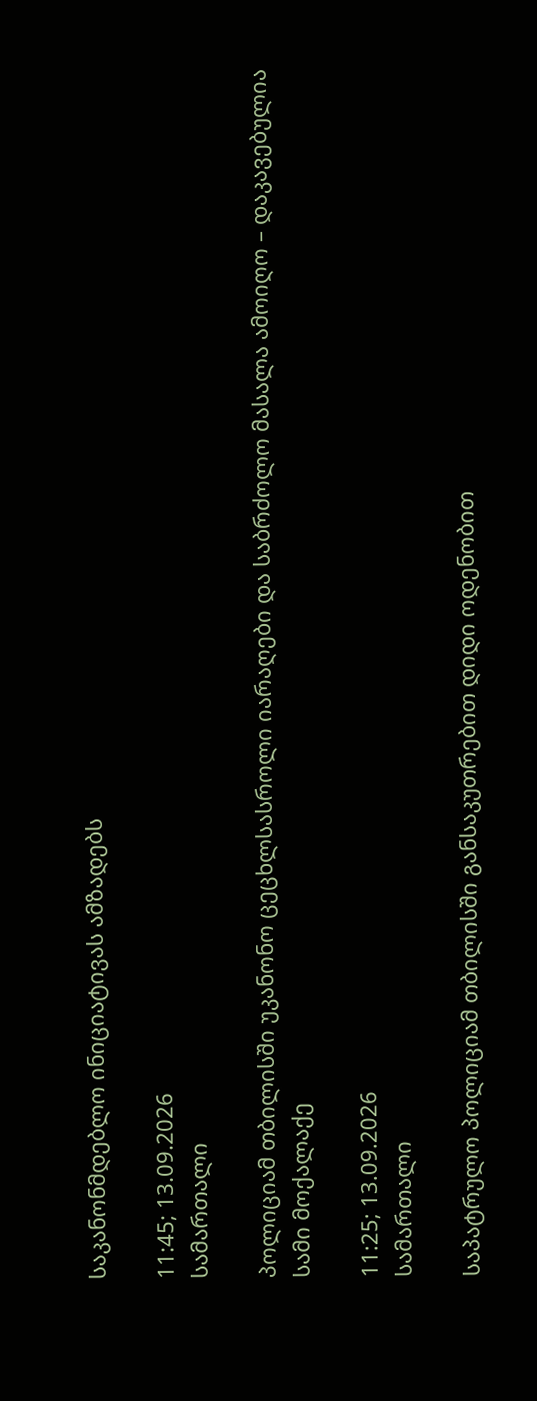საკანონმდებლო ინიციატივას ამზადებს

11:45; 13.09.2026
სამართალი

პოლიციამ თბილისში უკანონო ცეცხლსასროლი იარაღები და საბრძოლო მასალა ამოიღო – დაკავებულია სამი მოქალაქე

11:25; 13.09.2026
სამართალი

საპატრულო პოლიციამ თბილისში განსაკუთრებით დიდი ოდენობით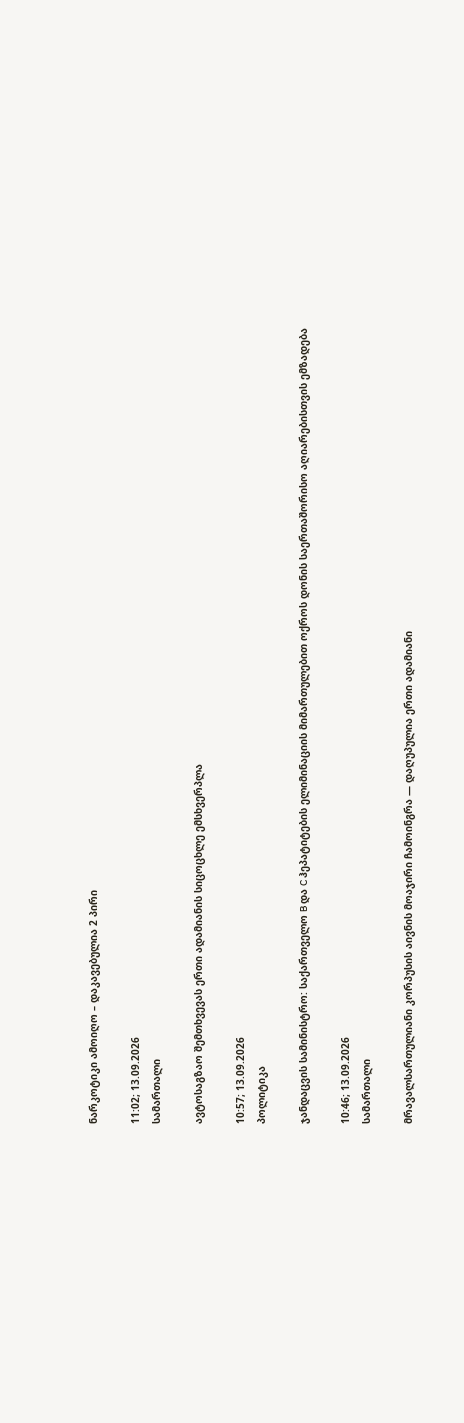ნარკოტიკი ამოიღო – დაკავებულია 2 პირი

11:02; 13.09.2026
სამართალი

ავტოსაგზაო შემთხვევას ერთი ადამიანის სიცოცხლე ემსხვერპლა

10:57; 13.09.2026
პოლიტიკა

ჯანდაცვის სამინისტრო: საქართველო B და C ჰეპატიტების ელიმინაციის მიმართულებით ოქროს დონის საერთაშორისო აღიარებისთვის ემზადება

10:46; 13.09.2026
სამართალი

მრავალსართულიანი კორპუსის აივნის მოაჯირი ჩამოინგრა — დაღუპულია ერთი ადამიანი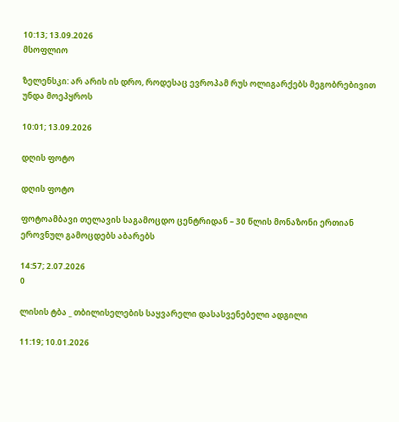10:13; 13.09.2026
მსოფლიო

ზელენსკი: არ არის ის დრო, როდესაც ევროპამ რუს ოლიგარქებს მეგობრებივით უნდა მოეპყროს

10:01; 13.09.2026

დღის ფოტო

დღის ფოტო

ფოტოამბავი თელავის საგამოცდო ცენტრიდან – 30 წლის მონაზონი ერთიან ეროვნულ გამოცდებს აბარებს

14:57; 2.07.2026
0

ლისის ტბა _ თბილისელების საყვარელი დასასვენებელი ადგილი

11:19; 10.01.2026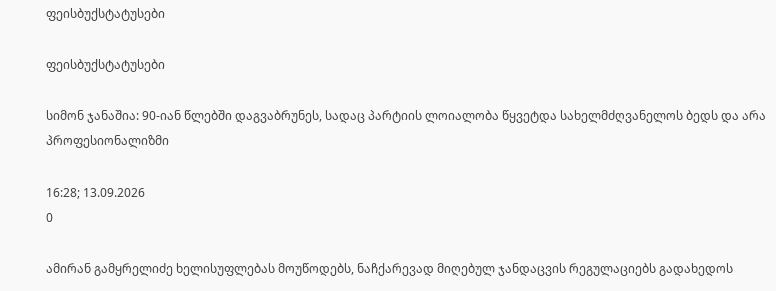ფეისბუქსტატუსები

ფეისბუქსტატუსები

სიმონ ჯანაშია: 90-იან წლებში დაგვაბრუნეს, სადაც პარტიის ლოიალობა წყვეტდა სახელმძღვანელოს ბედს და არა პროფესიონალიზმი

16:28; 13.09.2026
0

ამირან გამყრელიძე ხელისუფლებას მოუწოდებს, ნაჩქარევად მიღებულ ჯანდაცვის რეგულაციებს გადახედოს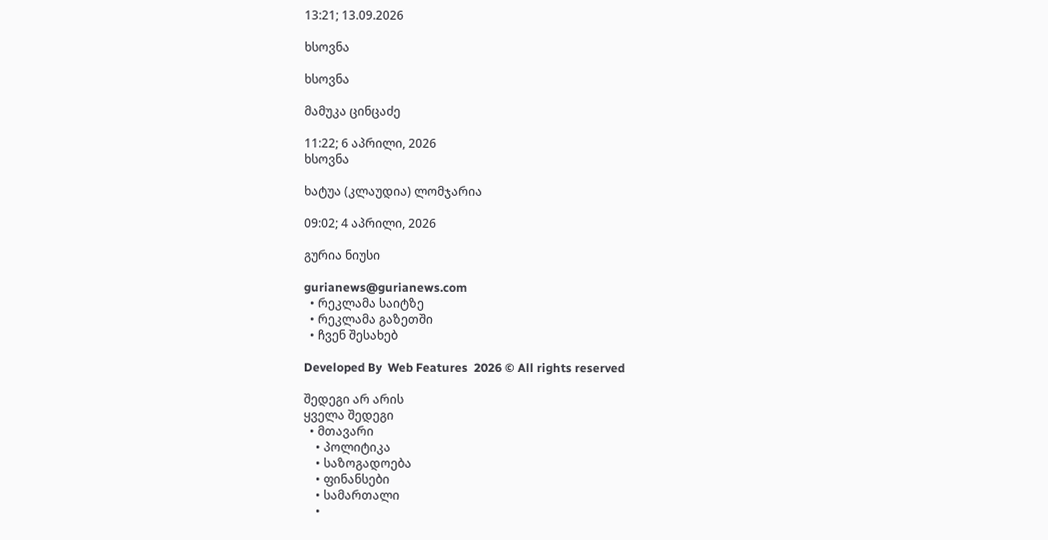13:21; 13.09.2026

ხსოვნა

ხსოვნა

მამუკა ცინცაძე

11:22; 6 აპრილი, 2026
ხსოვნა

ხატუა (კლაუდია) ლომჯარია

09:02; 4 აპრილი, 2026

გურია ნიუსი

gurianews@gurianews.com
  • რეკლამა საიტზე
  • რეკლამა გაზეთში
  • ჩვენ შესახებ

Developed By  Web Features  2026 © All rights reserved

შედეგი არ არის
ყველა შედეგი
  • მთავარი
    • პოლიტიკა
    • საზოგადოება
    • ფინანსები
    • სამართალი
    •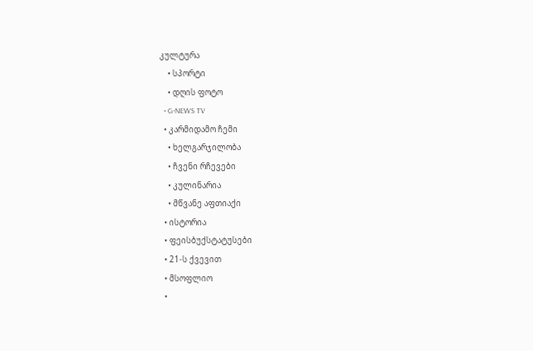კულტურა
    • სპორტი
    • დღის ფოტო
  • G-NEWS TV
  • კარმიდამო ჩემი
    • ხელგარჯილობა
    • ჩვენი რჩევები
    • კულინარია
    • მწვანე აფთიაქი
  • ისტორია
  • ფეისბუქსტატუსები
  • 21-ს ქვევით
  • მსოფლიო
  •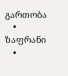გართობა
    • ზაფრანი
    •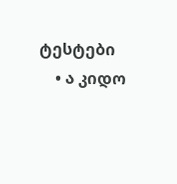ტესტები
    • ა კიდო